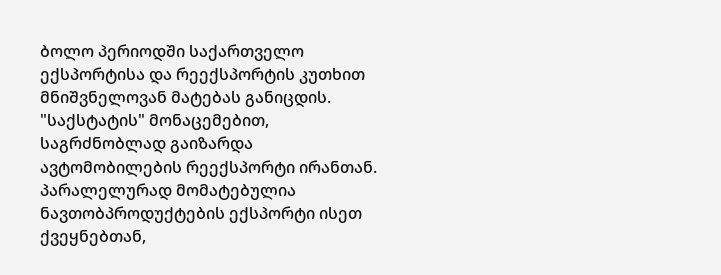ბოლო პერიოდში საქართველო ექსპორტისა და რეექსპორტის კუთხით მნიშვნელოვან მატებას განიცდის. "საქსტატის" მონაცემებით, საგრძნობლად გაიზარდა ავტომობილების რეექსპორტი ირანთან. პარალელურად მომატებულია ნავთობპროდუქტების ექსპორტი ისეთ ქვეყნებთან,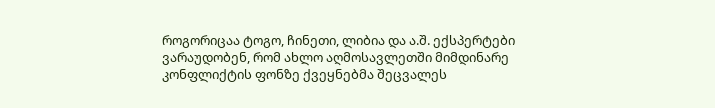როგორიცაა ტოგო, ჩინეთი, ლიბია და ა.შ. ექსპერტები ვარაუდობენ, რომ ახლო აღმოსავლეთში მიმდინარე კონფლიქტის ფონზე ქვეყნებმა შეცვალეს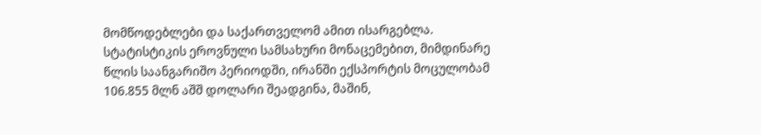მომწოდებლები და საქართველომ ამით ისარგებლა.
სტატისტიკის ეროვნული სამსახური მონაცემებით, მიმდინარე წლის საანგარიშო პერიოდში, ირანში ექსპორტის მოცულობამ 106.855 მლნ აშშ დოლარი შეადგინა, მაშინ,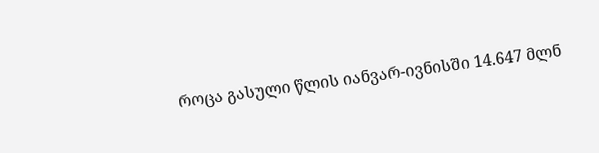როცა გასული წლის იანვარ-ივნისში 14.647 მლნ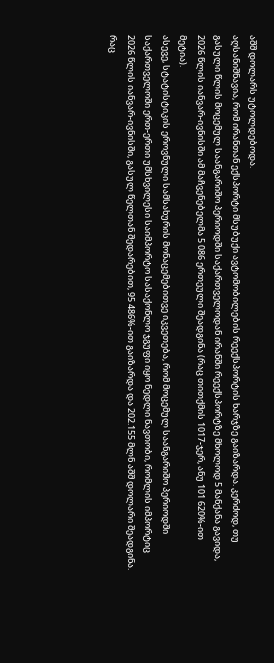აშშ დოლარს უტოლდებოდა.
აღსანიშნავია, რომ ირანთან ექსპორტი მსუბუქი ავტომობილების რეექსპორტის ხარჯზე გაიზარდა. კერძოდ, თუ გასული წლის მოცემულ საანგარიშო პერიოდში საქართველოდან ირანში რეექსპორტზე მხოლოდ 5 მანქანა გავიდა, 2026 წლის იანვარ-ივნისში ამ მაჩვენებელმა 5 086 ერთეული შეადგინა (რაც თითქმის 1017-ჯერ, ანუ 101 620%-ით მეტია).
ასევე, სტატისტიკის ეროვნული სამსახურის მონაცემებითვე იკვეთება, რომ მოცემულ საანგარიშო პერიოდში საქართველოში ერთ-ერთი უმსხვილესი საიმპორტო სასაქონლო ჯგუფი იყო ნედლი ნავთობი, რომლის იმპორტიც 2026 წლის იანვარ-ივნისში, გასულ წელთან შედარებით, 95 486%-ით გაიზარდა და 202.155 მლნ აშშ დოლარი შეადგინა.
რაც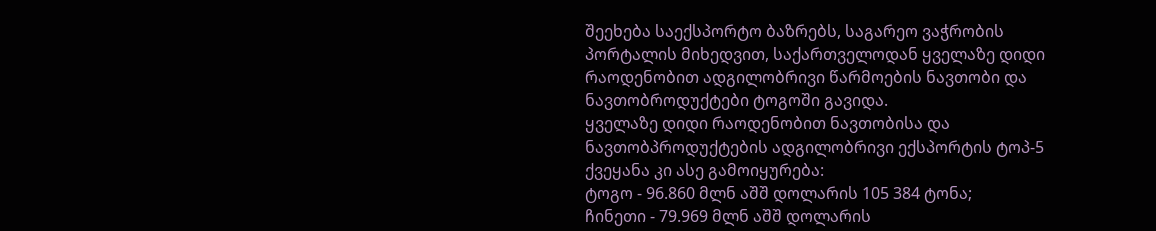შეეხება საექსპორტო ბაზრებს, საგარეო ვაჭრობის პორტალის მიხედვით, საქართველოდან ყველაზე დიდი რაოდენობით ადგილობრივი წარმოების ნავთობი და ნავთობროდუქტები ტოგოში გავიდა.
ყველაზე დიდი რაოდენობით ნავთობისა და ნავთობპროდუქტების ადგილობრივი ექსპორტის ტოპ-5 ქვეყანა კი ასე გამოიყურება:
ტოგო - 96.860 მლნ აშშ დოლარის 105 384 ტონა;
ჩინეთი - 79.969 მლნ აშშ დოლარის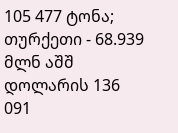105 477 ტონა;
თურქეთი - 68.939 მლნ აშშ დოლარის 136 091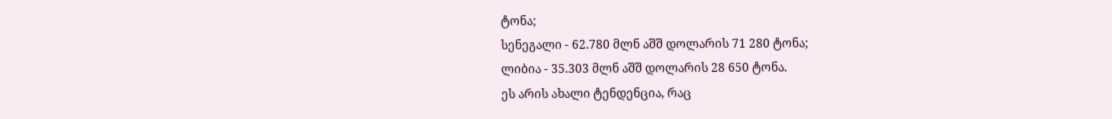ტონა;
სენეგალი - 62.780 მლნ აშშ დოლარის 71 280 ტონა;
ლიბია - 35.303 მლნ აშშ დოლარის 28 650 ტონა.
ეს არის ახალი ტენდენცია, რაც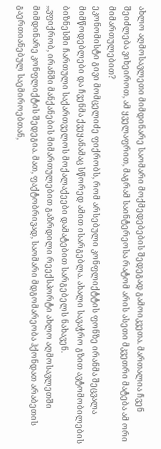ახლო აღმოსავლეთი მიმდინარე საომარი მოქმედებების შედეგად გამოიკვეთა. მართალია ჩვენ შეიძლება ვიხეიროთ, ამ ყველაფრით, მაგრამ საინტერეოსა რატომ არის ასეთი მკვეთრი მატება ამ ორი მიმართულებით?
ეკონომისტი გივი მომცელიძე ფიქრობს, რომ არსებული კონფლიქტტის ფონზე ირანმა შეცვალა მიმწოდებლები და ჩვენმა ქვეყანამაც სწორედ ამით ისარგებლა. ახალი სავაჭრო გზით ავტომობილების ბიზნესში ჩართული საქართველოს მოქალაქეები დამატებით სარგებელს ნახავენ.
,,ვფიქრობ, ირანში მანქანების მიმართულებით გაზრდილი რეექსპორტი ახლო აღმოსავლეთში მიმდინარე კონფლიქტის შედეგია. მათ, ფაქტობრივად, საომარი მდგომარეობა ჰქონდათ არაბეთის გაერთიანებულ საემიროებთან,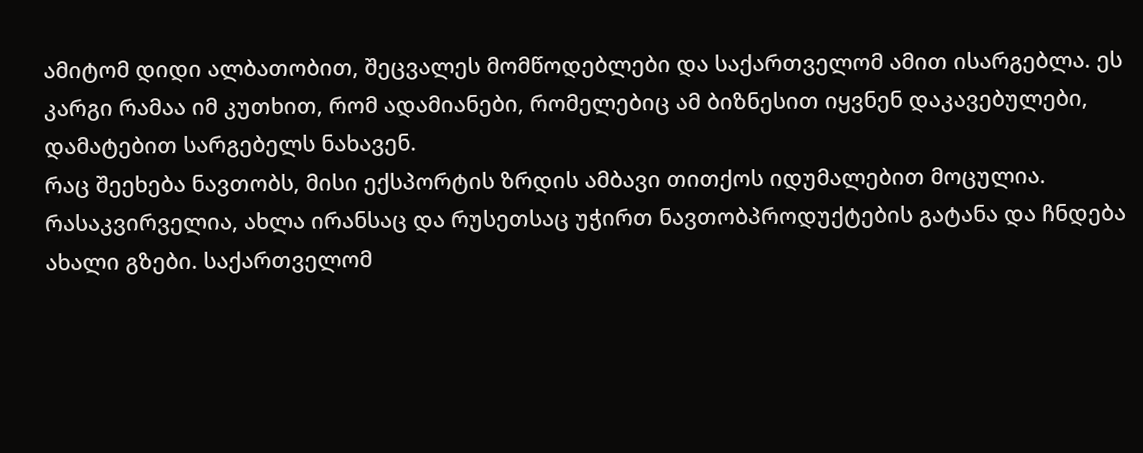ამიტომ დიდი ალბათობით, შეცვალეს მომწოდებლები და საქართველომ ამით ისარგებლა. ეს კარგი რამაა იმ კუთხით, რომ ადამიანები, რომელებიც ამ ბიზნესით იყვნენ დაკავებულები, დამატებით სარგებელს ნახავენ.
რაც შეეხება ნავთობს, მისი ექსპორტის ზრდის ამბავი თითქოს იდუმალებით მოცულია. რასაკვირველია, ახლა ირანსაც და რუსეთსაც უჭირთ ნავთობპროდუქტების გატანა და ჩნდება ახალი გზები. საქართველომ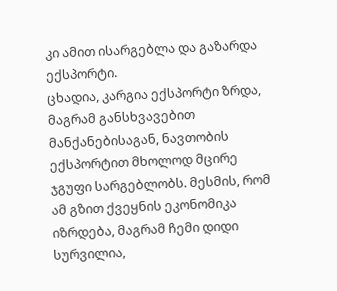კი ამით ისარგებლა და გაზარდა ექსპორტი.
ცხადია, კარგია ექსპორტი ზრდა, მაგრამ განსხვავებით მანქანებისაგან, ნავთობის ექსპორტით მხოლოდ მცირე ჯგუფი სარგებლობს. მესმის, რომ ამ გზით ქვეყნის ეკონომიკა იზრდება, მაგრამ ჩემი დიდი სურვილია,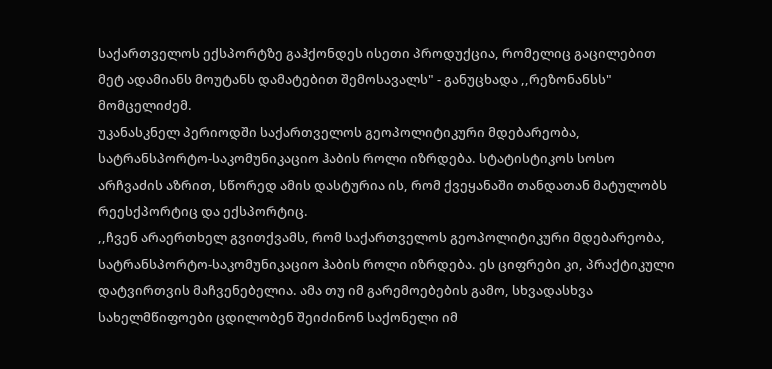საქართველოს ექსპორტზე გაჰქონდეს ისეთი პროდუქცია, რომელიც გაცილებით მეტ ადამიანს მოუტანს დამატებით შემოსავალს" - განუცხადა ,,რეზონანსს" მომცელიძემ.
უკანასკნელ პერიოდში საქართველოს გეოპოლიტიკური მდებარეობა, სატრანსპორტო-საკომუნიკაციო ჰაბის როლი იზრდება. სტატისტიკოს სოსო არჩვაძის აზრით, სწორედ ამის დასტურია ის, რომ ქვეყანაში თანდათან მატულობს რეესქპორტიც და ექსპორტიც.
,,ჩვენ არაერთხელ გვითქვამს, რომ საქართველოს გეოპოლიტიკური მდებარეობა, სატრანსპორტო-საკომუნიკაციო ჰაბის როლი იზრდება. ეს ციფრები კი, პრაქტიკული დატვირთვის მაჩვენებელია. ამა თუ იმ გარემოებების გამო, სხვადასხვა სახელმწიფოები ცდილობენ შეიძინონ საქონელი იმ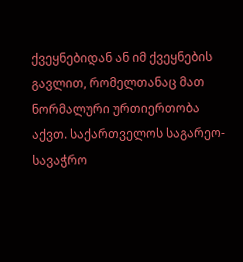ქვეყნებიდან ან იმ ქვეყნების გავლით, რომელთანაც მათ ნორმალური ურთიერთობა აქვთ. საქართველოს საგარეო-სავაჭრო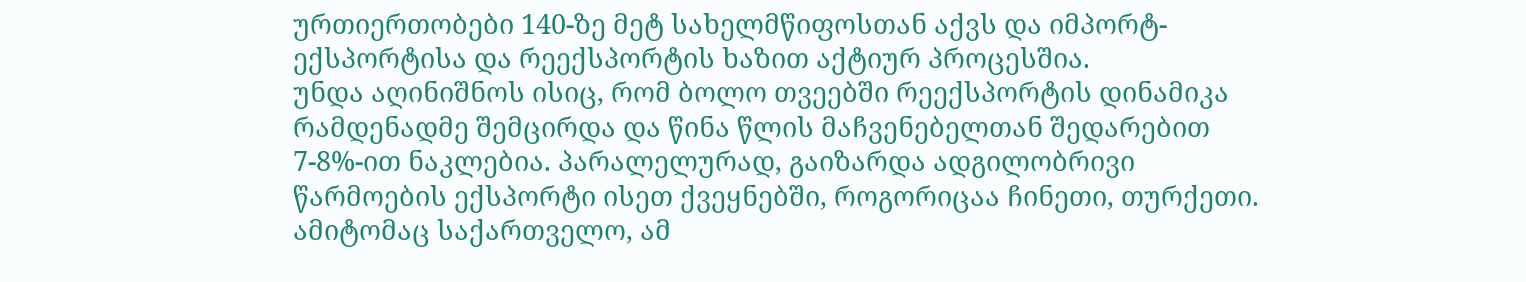ურთიერთობები 140-ზე მეტ სახელმწიფოსთან აქვს და იმპორტ-ექსპორტისა და რეექსპორტის ხაზით აქტიურ პროცესშია.
უნდა აღინიშნოს ისიც, რომ ბოლო თვეებში რეექსპორტის დინამიკა რამდენადმე შემცირდა და წინა წლის მაჩვენებელთან შედარებით 7-8%-ით ნაკლებია. პარალელურად, გაიზარდა ადგილობრივი წარმოების ექსპორტი ისეთ ქვეყნებში, როგორიცაა ჩინეთი, თურქეთი. ამიტომაც საქართველო, ამ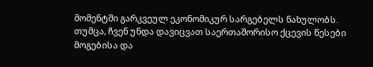მომენტში გარკვეულ ეკონომიკურ სარგებელს ნახულობს. თუმცა, ჩვენ უნდა დავიცვათ საერთაშორისო ქცევის წესები მოგებისა და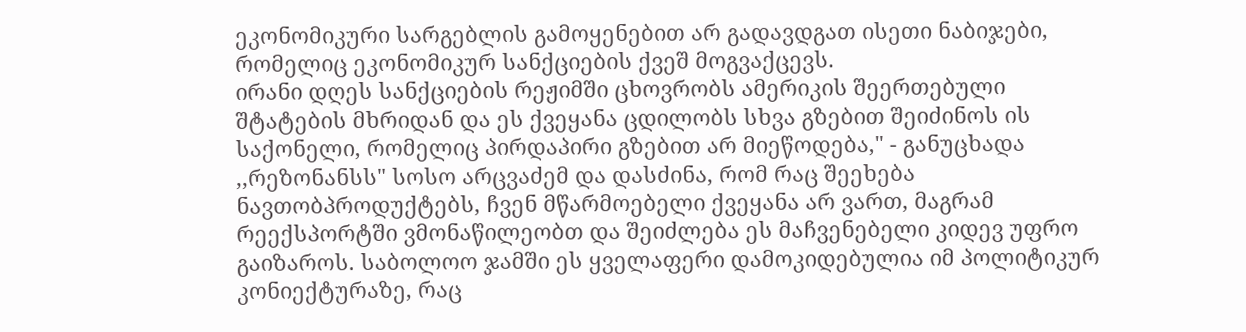ეკონომიკური სარგებლის გამოყენებით არ გადავდგათ ისეთი ნაბიჯები, რომელიც ეკონომიკურ სანქციების ქვეშ მოგვაქცევს.
ირანი დღეს სანქციების რეჟიმში ცხოვრობს ამერიკის შეერთებული შტატების მხრიდან და ეს ქვეყანა ცდილობს სხვა გზებით შეიძინოს ის საქონელი, რომელიც პირდაპირი გზებით არ მიეწოდება," - განუცხადა ,,რეზონანსს" სოსო არცვაძემ და დასძინა, რომ რაც შეეხება ნავთობპროდუქტებს, ჩვენ მწარმოებელი ქვეყანა არ ვართ, მაგრამ რეექსპორტში ვმონაწილეობთ და შეიძლება ეს მაჩვენებელი კიდევ უფრო გაიზაროს. საბოლოო ჯამში ეს ყველაფერი დამოკიდებულია იმ პოლიტიკურ კონიექტურაზე, რაც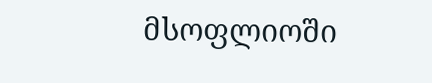მსოფლიოში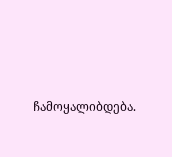ჩამოყალიბდება.